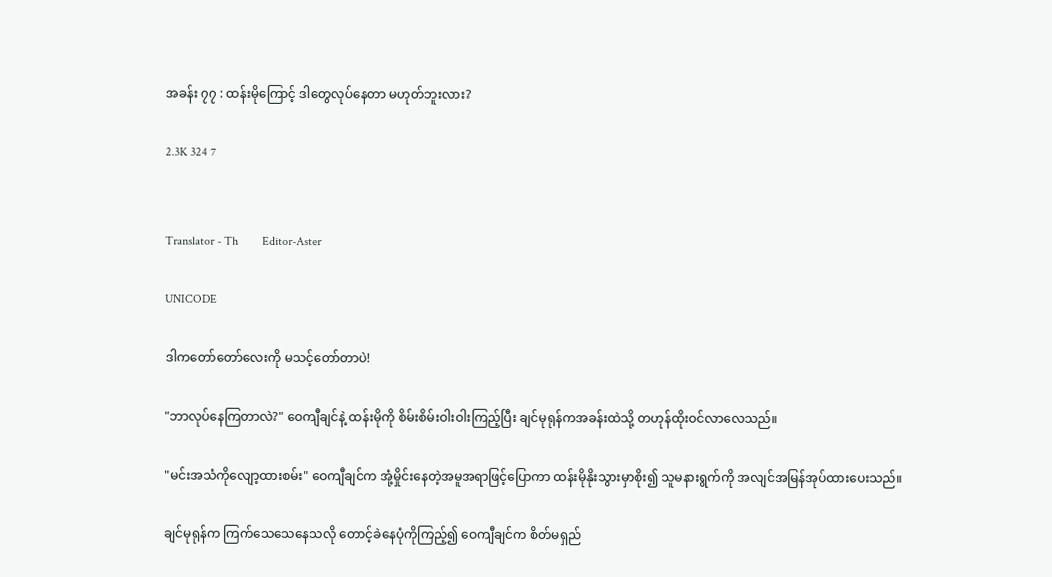အခန်း ၇၇ : ထန်းမိုကြောင့် ဒါတွေလုပ်နေတာ မဟုတ်ဘူးလား?

2.3K 324 7


Translator - Th        Editor-Aster

UNICODE

ဒါကတော်တော်လေးကို မသင့်တော်တာပဲ!

"ဘာလုပ်နေကြတာလဲ?" ဝေကျီချင်နဲ့ ထန်းမိုကို စိမ်းစိမ်းဝါးဝါးကြည့်ပြီး ချင်မုရုန်ကအခန်းထဲသို့ တဟုန်ထိုးဝင်လာလေသည်။

"မင်းအသံကိုလျော့ထားစမ်း" ဝေကျီချင်က အုံ့မှိုင်းနေတဲ့အမူအရာဖြင့်ပြောကာ ထန်းမိုနိုးသွားမှာစိုး၍ သူမနားရွက်ကို အလျင်အမြန်အုပ်ထားပေးသည်။

ချင်မုရုန်က ကြက်သေသေနေသလို တောင့်ခဲနေပုံကိုကြည့်၍ ဝေကျီချင်က စိတ်မရှည်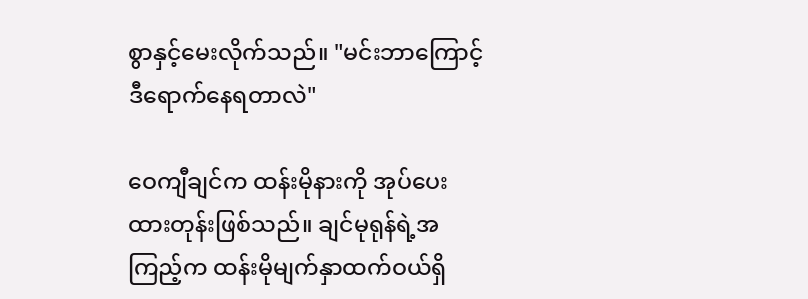စွာနှင့်မေးလိုက်သည်။ "မင်းဘာကြောင့် ဒီရောက်နေရတာလဲ"

ဝေကျီချင်က ထန်းမိုနားကို အုပ်ပေးထားတုန်းဖြစ်သည်။ ချင်မုရုန်ရဲ့အကြည့်က ထန်းမိုမျက်နှာထက်ဝယ်ရှိ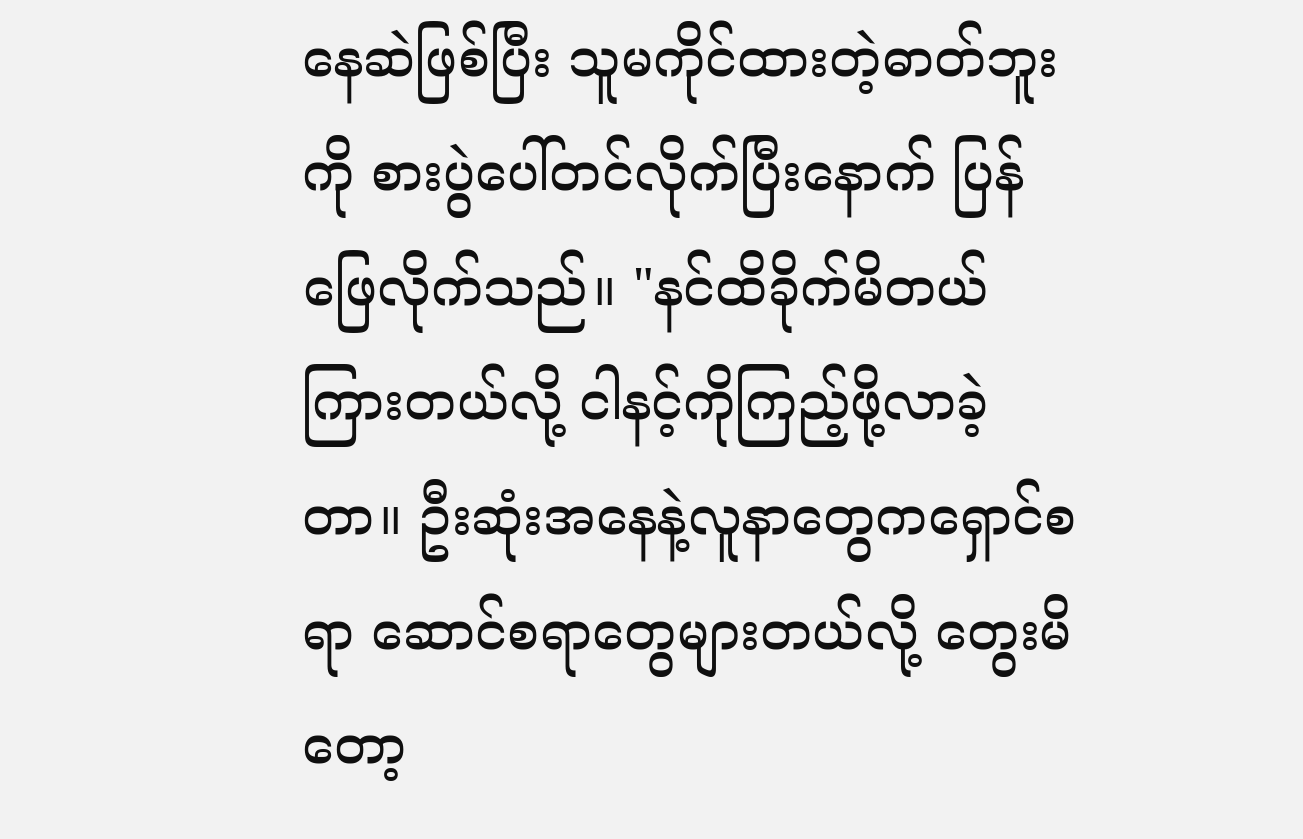နေဆဲဖြစ်ပြီး သူမကိုင်ထားတဲ့ဓာတ်ဘူးကို စားပွဲပေါ်တင်လိုက်ပြီးနောက် ပြန်ဖြေလိုက်သည်။ "နင်ထိခိုက်မိတယ်ကြားတယ်လို့ ငါနင့်ကိုကြည့်ဖို့လာခဲ့တာ။ ဦးဆုံးအ‌နေနဲ့လူနာတွေကရှောင်စရာ ဆောင်စရာတွေများတယ်လို့ တွေးမိတော့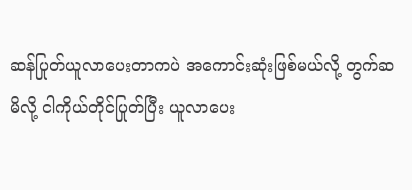ဆန်ပြုတ်ယူလာပေးတာကပဲ အကောင်းဆုံးဖြစ်မယ်လို့ တွက်ဆမိလို့ ငါကိုယ်တိုင်ပြုတ်ပြီး ယူလာပေး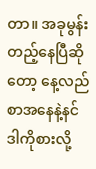တာ။ အခုမွန်းတည့်နေပြီဆိုတော့ နေ့လည်စာအနေနဲ့နင်ဒါကိုစားလို့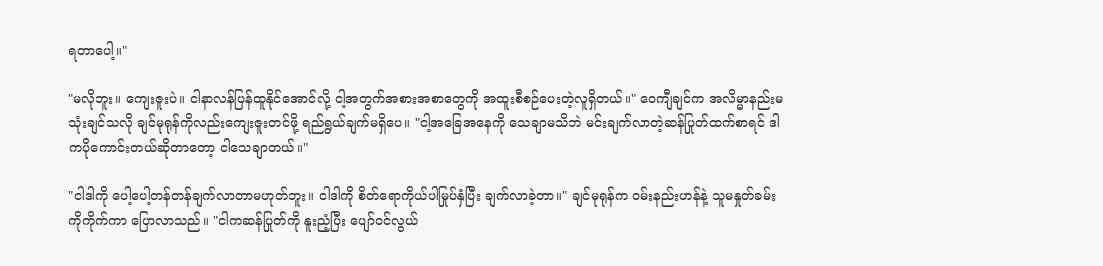ရတာပေါ့။"

"မလိုဘူး။ ကျေးဇူးပဲ။ ငါနာလန်ပြန်ထူနိုင်အောင်လို့ ငါ့အတွက်အစားအစာတွေကို အထူးစီစဉ်ပေးတဲ့လူ‌ရှိတယ်။" ဝေကျီချင်က အလိမ္မာနည်းမသုံးချင်သလို ချင်မုရုန်ကိုလည်းကျေးဇူးတင်ဖို့ ရည်ရွယ်ချက်မရှိပေ။ "ငါ့အခြေအနေကို သေချာမသိဘဲ မင်းချက်လာတဲ့ဆန်ပြုတ်ထက်စာရင် ဒါကပိုကောင်းတယ်ဆိုတာတော့ ငါသေချာတယ်။"

"ငါဒါကို ပေါ့ပေါ့တန်တန်ချက်လာတာမဟုတ်ဘူး။ ငါဒါကို စိတ်ရောကိုယ်ပါမြုပ်နှံပြီး ချက်လာခဲ့တာ။" ချင်မုရုန်က ဝမ်းနည်းဟန်နဲ့ သူမနှုတ်ခမ်းကိုကိုက်ကာ ပြောလာသည်။ "ငါကဆန်ပြုတ်ကို နူးညံ့ပြီး ပျော်ဝင်လွယ်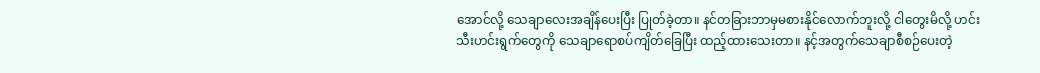အောင်လို့ သေချာလေးအချိန်ပေးပြီး ပြုတ်ခဲ့တာ။ နင်တခြားဘာမှမစားနိုင်‌လောက်ဘူးလို့ ငါတွေးမိလို့ ဟင်းသီးဟင်းရွက်တွေကို သေချာ‌ရောစပ်ကျိတ်ခြေပြီး ထည့်ထား‌သေးတာ။ နင့်အတွက်သေချာစီစဉ်ပေးတဲ့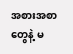အစားအစာတွေနဲ့ မ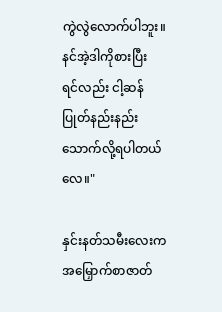ကွဲလွဲလောက်ပါဘူး။ နင်အဲ့ဒါကိုစားပြီးရင်‌လည်း ငါ့ဆန်ပြုတ်နည်းနည်းသောက်လို့ရပါတယ်လေ။"

နှင်းနတ်သမီးလေးက အမြှောက်စာဇာတ်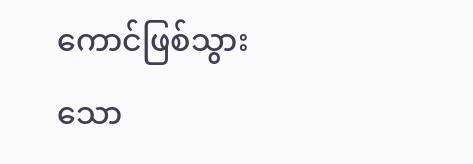ကောင်ဖြစ်သွားသော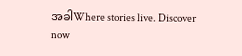အခါWhere stories live. Discover now